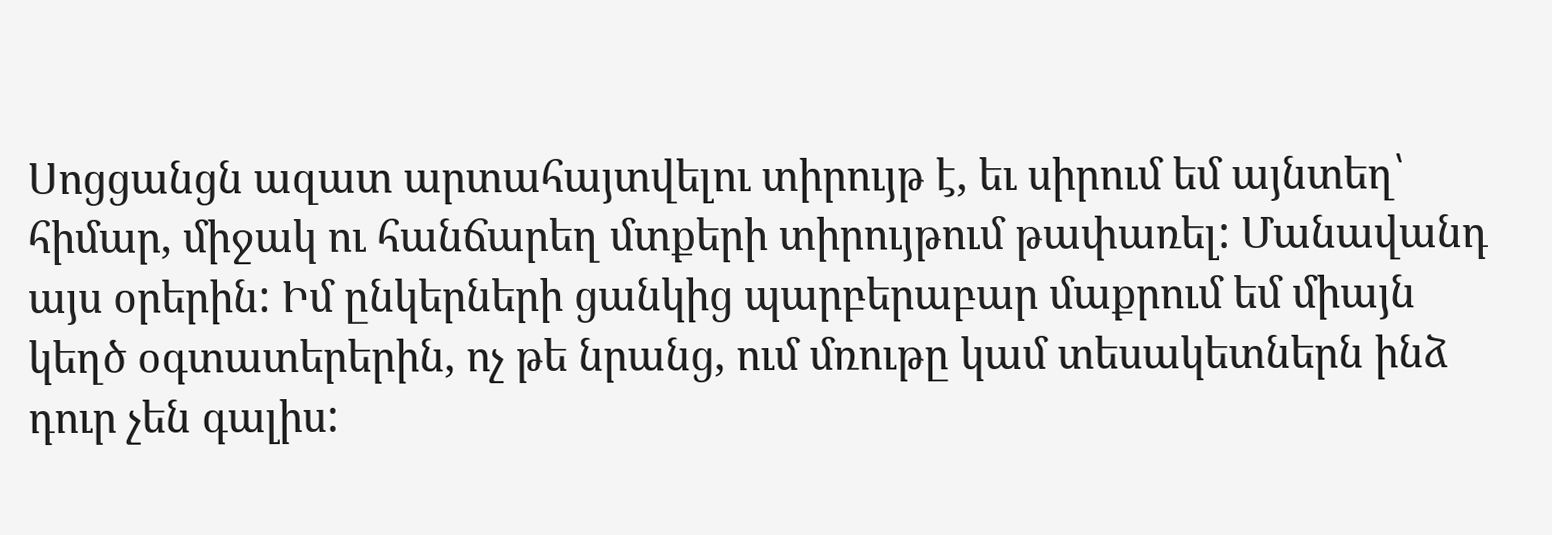Սոցցանցն ազատ արտահայտվելու տիրույթ է, եւ սիրում եմ այնտեղ՝ հիմար, միջակ ու հանճարեղ մտքերի տիրույթում թափառել: Մանավանդ այս օրերին: Իմ ընկերների ցանկից պարբերաբար մաքրում եմ միայն կեղծ օգտատերերին, ոչ թե նրանց, ում մռութը կամ տեսակետներն ինձ դուր չեն գալիս: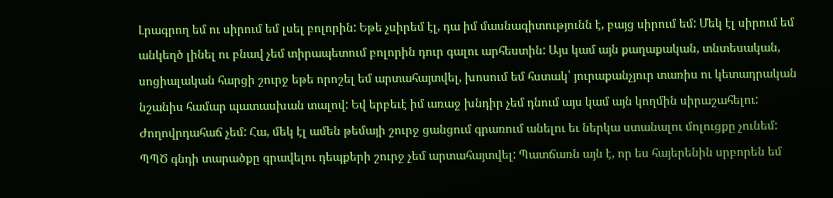Լրագրող եմ ու սիրում եմ լսել բոլորին: Եթե չսիրեմ էլ, դա իմ մասնագիտությունն է, բայց սիրում եմ: Մեկ էլ սիրում եմ անկեղծ լինել ու բնավ չեմ տիրապետում բոլորին դուր գալու արհեստին: Այս կամ այն քաղաքական, տնտեսական, սոցիալական հարցի շուրջ եթե որոշել եմ արտահայտվել, խոսում եմ հստակ՝ յուրաքանչյուր տառիս ու կետադրական նշանիս համար պատասխան տալով: Եվ երբեւէ իմ առաջ խնդիր չեմ դնում այս կամ այն կողմին սիրաշահելու: Ժողովրդահաճ չեմ: Հա, մեկ էլ ամեն թեմայի շուրջ ցանցում գրառում անելու եւ ներկա ստանալու մոլուցքը չունեմ:
ՊՊԾ գնդի տարածքը գրավելու դեպքերի շուրջ չեմ արտահայտվել: Պատճառն այն է, որ ես հայերենին սրբորեն եմ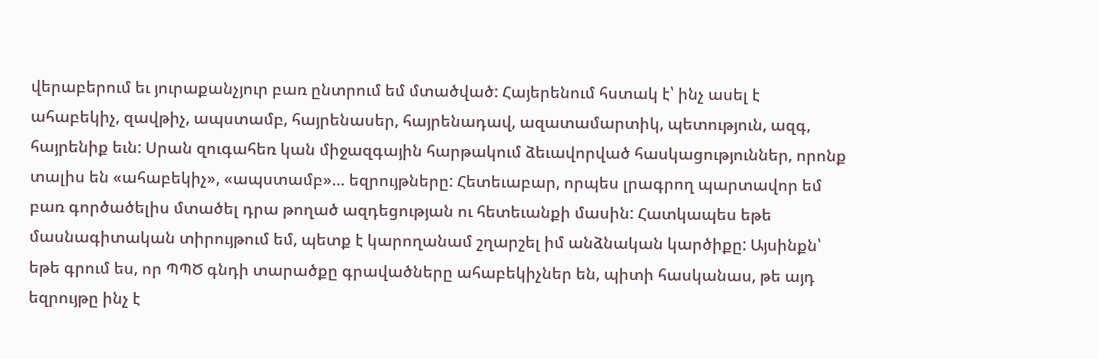վերաբերում եւ յուրաքանչյուր բառ ընտրում եմ մտածված: Հայերենում հստակ է՝ ինչ ասել է ահաբեկիչ, զավթիչ, ապստամբ, հայրենասեր, հայրենադավ, ազատամարտիկ, պետություն, ազգ, հայրենիք եւն: Սրան զուգահեռ կան միջազգային հարթակում ձեւավորված հասկացություններ, որոնք տալիս են «ահաբեկիչ», «ապստամբ»… եզրույթները: Հետեւաբար, որպես լրագրող պարտավոր եմ բառ գործածելիս մտածել դրա թողած ազդեցության ու հետեւանքի մասին: Հատկապես եթե մասնագիտական տիրույթում եմ, պետք է կարողանամ շղարշել իմ անձնական կարծիքը: Այսինքն՝ եթե գրում ես, որ ՊՊԾ գնդի տարածքը գրավածները ահաբեկիչներ են, պիտի հասկանաս, թե այդ եզրույթը ինչ է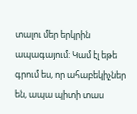տալու մեր երկրին ապագայում: Կամ էլ եթե գրում ես, որ ահաբեկիչներ են, ապա պիտի տաս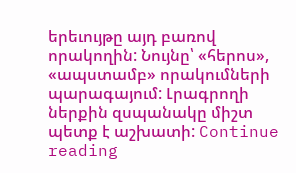երեւույթը այդ բառով որակողին: Նույնը՝ «հերոս», «ապստամբ» որակումների պարագայում: Լրագրողի ներքին զսպանակը միշտ պետք է աշխատի: Continue reading